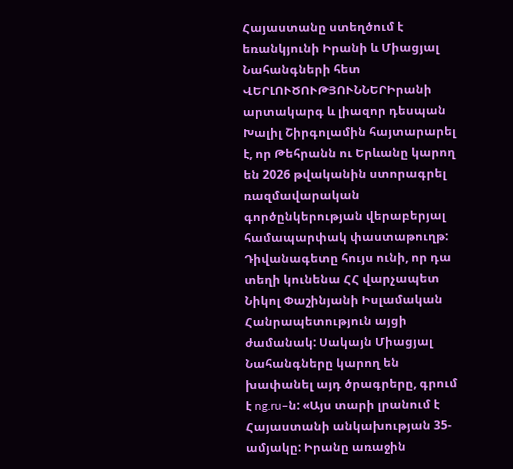Հայաստանը ստեղծում է եռանկյունի Իրանի և Միացյալ Նահանգների հետ
ՎԵՐԼՈՒԾՈՒԹՅՈՒՆՆԵՐԻրանի արտակարգ և լիազոր դեսպան Խալիլ Շիրգոլամին հայտարարել է, որ Թեհրանն ու Երևանը կարող են 2026 թվականին ստորագրել ռազմավարական գործընկերության վերաբերյալ համապարփակ փաստաթուղթ: Դիվանագետը հույս ունի, որ դա տեղի կունենա ՀՀ վարչապետ Նիկոլ Փաշինյանի Իսլամական Հանրապետություն այցի ժամանակ: Սակայն Միացյալ Նահանգները կարող են խափանել այդ ծրագրերը, գրում է ng.ru–ն: «Այս տարի լրանում է Հայաստանի անկախության 35-ամյակը: Իրանը առաջին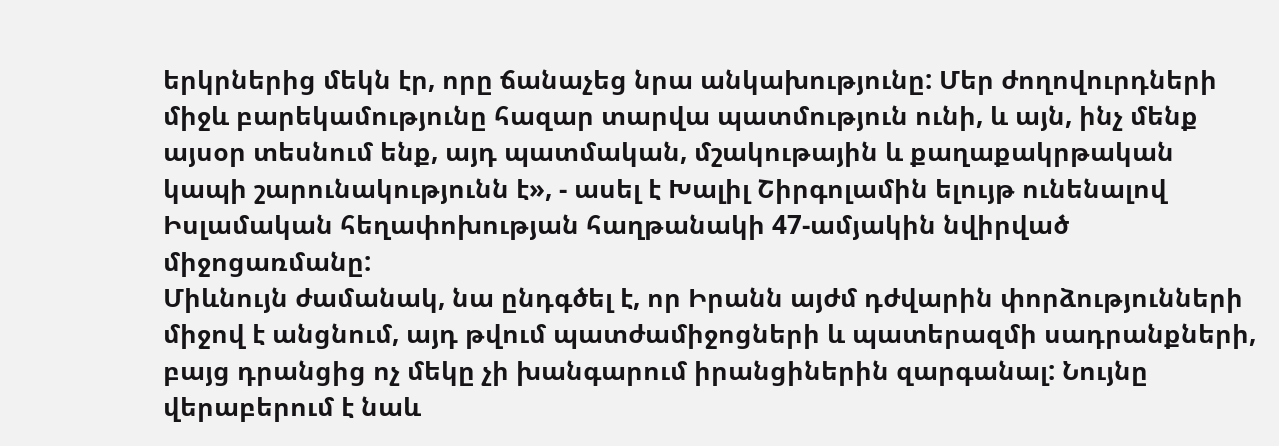երկրներից մեկն էր, որը ճանաչեց նրա անկախությունը: Մեր ժողովուրդների միջև բարեկամությունը հազար տարվա պատմություն ունի, և այն, ինչ մենք այսօր տեսնում ենք, այդ պատմական, մշակութային և քաղաքակրթական կապի շարունակությունն է», - ասել է Խալիլ Շիրգոլամին ելույթ ունենալով Իսլամական հեղափոխության հաղթանակի 47-ամյակին նվիրված միջոցառմանը:
Միևնույն ժամանակ, նա ընդգծել է, որ Իրանն այժմ դժվարին փորձությունների միջով է անցնում, այդ թվում պատժամիջոցների և պատերազմի սադրանքների, բայց դրանցից ոչ մեկը չի խանգարում իրանցիներին զարգանալ: Նույնը վերաբերում է նաև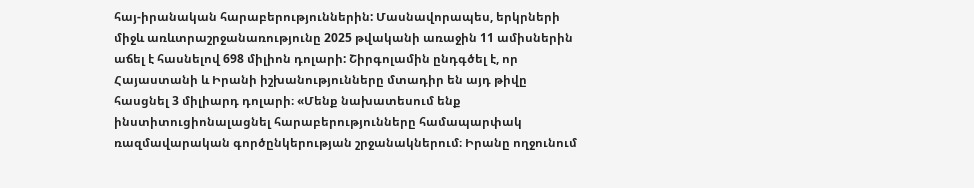հայ-իրանական հարաբերություններին: Մասնավորապես, երկրների միջև առևտրաշրջանառությունը 2025 թվականի առաջին 11 ամիսներին աճել է հասնելով 698 միլիոն դոլարի: Շիրգոլամին ընդգծել է, որ Հայաստանի և Իրանի իշխանությունները մտադիր են այդ թիվը հասցնել 3 միլիարդ դոլարի։ «Մենք նախատեսում ենք ինստիտուցիոնալացնել հարաբերությունները համապարփակ ռազմավարական գործընկերության շրջանակներում։ Իրանը ողջունում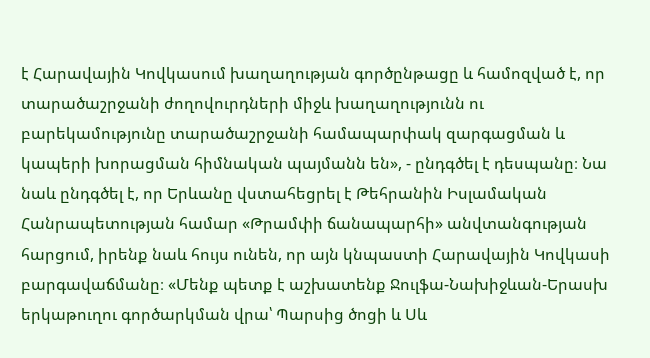է Հարավային Կովկասում խաղաղության գործընթացը և համոզված է, որ տարածաշրջանի ժողովուրդների միջև խաղաղությունն ու բարեկամությունը տարածաշրջանի համապարփակ զարգացման և կապերի խորացման հիմնական պայմանն են», - ընդգծել է դեսպանը։ Նա նաև ընդգծել է, որ Երևանը վստահեցրել է Թեհրանին Իսլամական Հանրապետության համար «Թրամփի ճանապարհի» անվտանգության հարցում, իրենք նաև հույս ունեն, որ այն կնպաստի Հարավային Կովկասի բարգավաճմանը։ «Մենք պետք է աշխատենք Ջուլֆա-Նախիջևան-Երասխ երկաթուղու գործարկման վրա՝ Պարսից ծոցի և Սև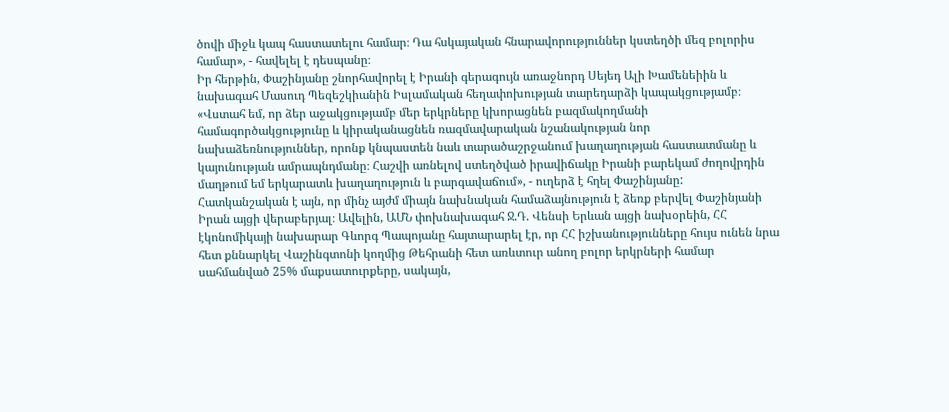ծովի միջև կապ հաստատելու համար։ Դա հսկայական հնարավորություններ կստեղծի մեզ բոլորիս համար», - հավելել է դեսպանը։
Իր հերթին, Փաշինյանը շնորհավորել է Իրանի գերագույն առաջնորդ Սեյեդ Ալի Խամենեիին և նախագահ Մասուդ Պեզեշկիանին Իսլամական հեղափոխության տարեդարձի կապակցությամբ։
«Վստահ եմ, որ ձեր աջակցությամբ մեր երկրները կխորացնեն բազմակողմանի համագործակցությունը և կիրականացնեն ռազմավարական նշանակության նոր նախաձեռնություններ, որոնք կնպաստեն նաև տարածաշրջանում խաղաղության հաստատմանը և կայունության ամրապնդմանը։ Հաշվի առնելով ստեղծված իրավիճակը Իրանի բարեկամ ժողովրդին մաղթում եմ երկարատև խաղաղություն և բարգավաճում», - ուղերձ է հղել Փաշինյանը:
Հատկանշական է այն, որ մինչ այժմ միայն նախնական համաձայնություն է ձեռք բերվել Փաշինյանի Իրան այցի վերաբերյալ։ Ավելին, ԱՄՆ փոխնախագահ Ջ.Դ. Վենսի Երևան այցի նախօրեին, ՀՀ էկոնոմիկայի նախարար Գևորգ Պապոյանը հայտարարել էր, որ ՀՀ իշխանությունները հույս ունեն նրա հետ քննարկել Վաշինգտոնի կողմից Թեհրանի հետ առևտուր անող բոլոր երկրների համար սահմանված 25% մաքսատուրքերը, սակայն,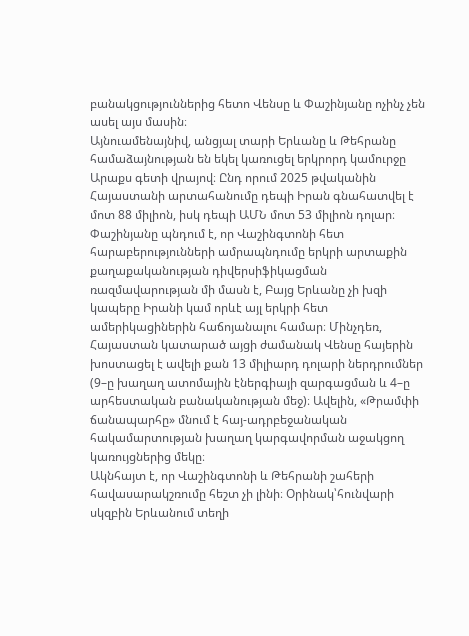բանակցություններից հետո Վենսը և Փաշինյանը ոչինչ չեն ասել այս մասին։
Այնուամենայնիվ, անցյալ տարի Երևանը և Թեհրանը համաձայնության են եկել կառուցել երկրորդ կամուրջը Արաքս գետի վրայով։ Ընդ որում 2025 թվականին Հայաստանի արտահանումը դեպի Իրան գնահատվել է մոտ 88 միլիոն, իսկ դեպի ԱՄՆ մոտ 53 միլիոն դոլար։
Փաշինյանը պնդում է, որ Վաշինգտոնի հետ հարաբերությունների ամրապնդումը երկրի արտաքին քաղաքականության դիվերսիֆիկացման ռազմավարության մի մասն է, Բայց Երևանը չի խզի կապերը Իրանի կամ որևէ այլ երկրի հետ ամերիկացիներին հաճոյանալու համար։ Մինչդեռ, Հայաստան կատարած այցի ժամանակ Վենսը հայերին խոստացել է ավելի քան 13 միլիարդ դոլարի ներդրումներ (9–ը խաղաղ ատոմային էներգիայի զարգացման և 4–ը արհեստական բանականության մեջ)։ Ավելին, «Թրամփի ճանապարհը» մնում է հայ-ադրբեջանական հակամարտության խաղաղ կարգավորման աջակցող կառույցներից մեկը։
Ակնհայտ է, որ Վաշինգտոնի և Թեհրանի շահերի հավասարակշռումը հեշտ չի լինի։ Օրինակ՝հունվարի սկզբին Երևանում տեղի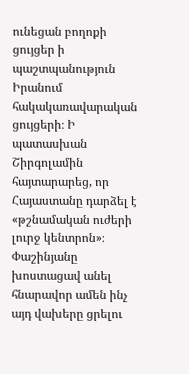ունեցան բողոքի ցույցեր ի պաշտպանություն Իրանում հակակառավարական ցույցերի։ Ի պատասխան Շիրգոլամին հայտարարեց, որ Հայաստանը դարձել է «թշնամական ուժերի լուրջ կենտրոն»։ Փաշինյանը խոստացավ անել հնարավոր ամեն ինչ այդ վախերը ցրելու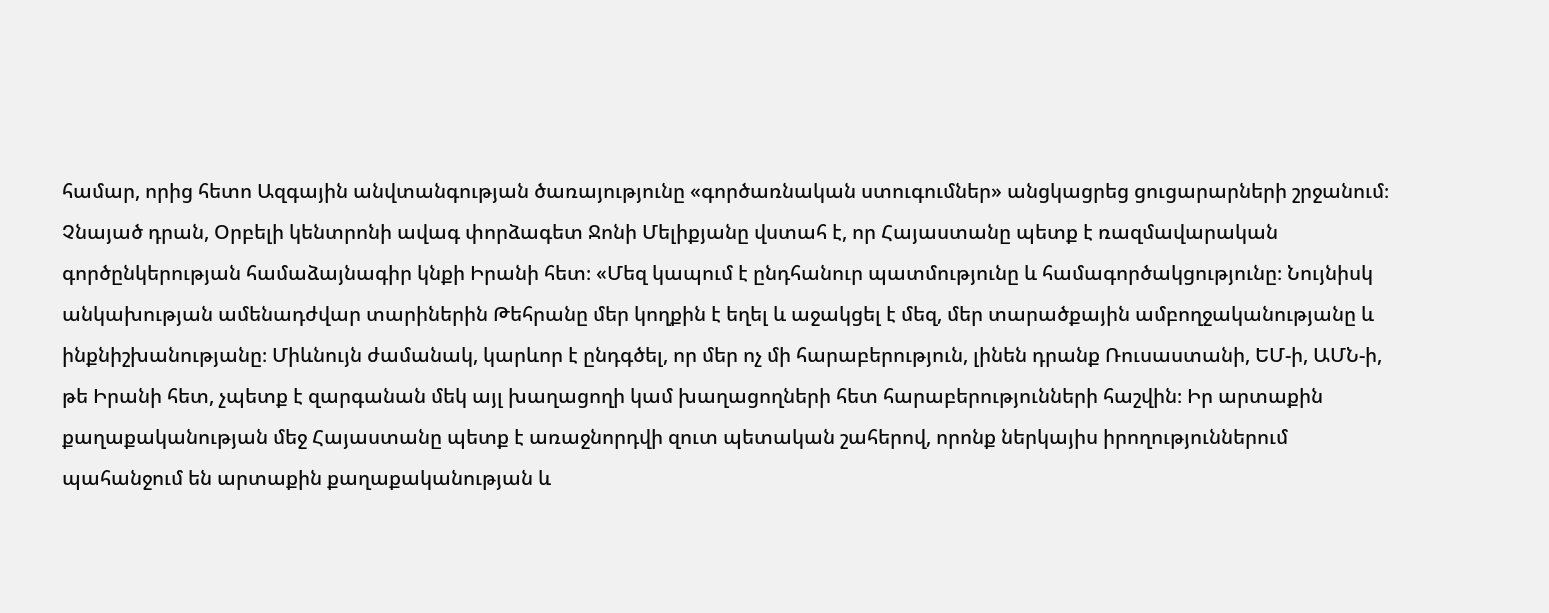համար, որից հետո Ազգային անվտանգության ծառայությունը «գործառնական ստուգումներ» անցկացրեց ցուցարարների շրջանում։
Չնայած դրան, Օրբելի կենտրոնի ավագ փորձագետ Ջոնի Մելիքյանը վստահ է, որ Հայաստանը պետք է ռազմավարական գործընկերության համաձայնագիր կնքի Իրանի հետ։ «Մեզ կապում է ընդհանուր պատմությունը և համագործակցությունը։ Նույնիսկ անկախության ամենադժվար տարիներին Թեհրանը մեր կողքին է եղել և աջակցել է մեզ, մեր տարածքային ամբողջականությանը և ինքնիշխանությանը։ Միևնույն ժամանակ, կարևոր է ընդգծել, որ մեր ոչ մի հարաբերություն, լինեն դրանք Ռուսաստանի, ԵՄ-ի, ԱՄՆ-ի, թե Իրանի հետ, չպետք է զարգանան մեկ այլ խաղացողի կամ խաղացողների հետ հարաբերությունների հաշվին։ Իր արտաքին քաղաքականության մեջ Հայաստանը պետք է առաջնորդվի զուտ պետական շահերով, որոնք ներկայիս իրողություններում պահանջում են արտաքին քաղաքականության և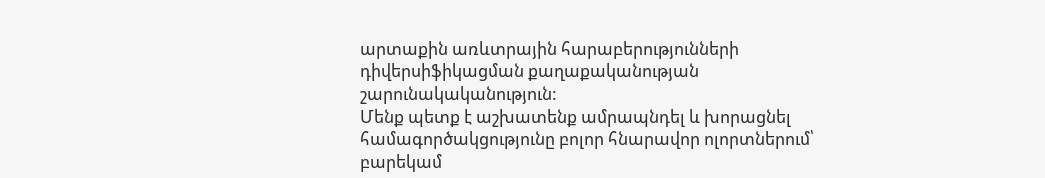արտաքին առևտրային հարաբերությունների դիվերսիֆիկացման քաղաքականության շարունակականություն:
Մենք պետք է աշխատենք ամրապնդել և խորացնել համագործակցությունը բոլոր հնարավոր ոլորտներում՝ բարեկամ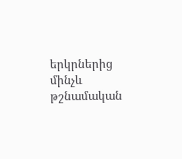երկրներից մինչև թշնամական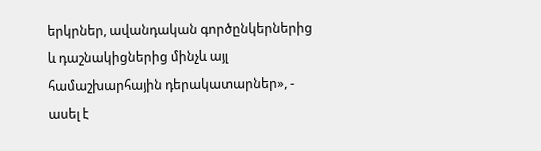երկրներ, ավանդական գործընկերներից և դաշնակիցներից մինչև այլ համաշխարհային դերակատարներ», - ասել է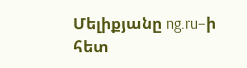Մելիքյանը ng.ru–ի հետ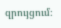զրույցում։